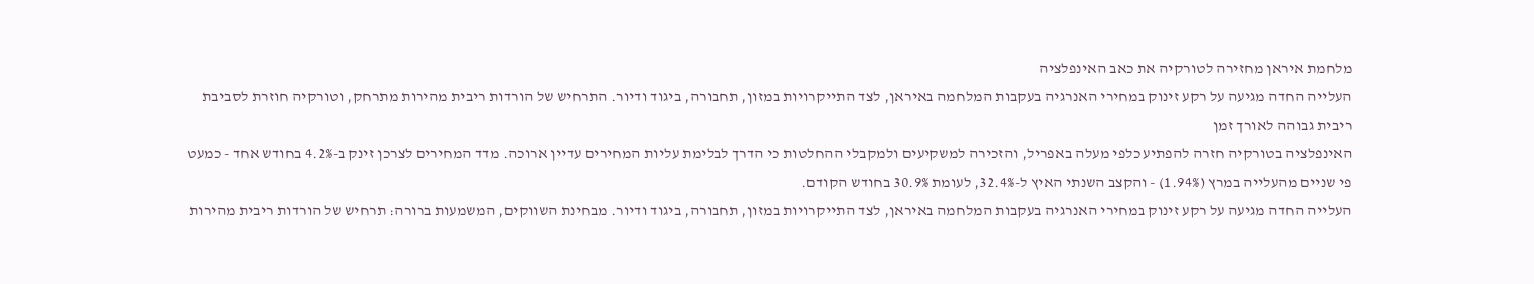מלחמת איראן מחזירה לטורקיה את כאב האינפלציה
העלייה החדה מגיעה על רקע זינוק במחירי האנרגיה בעקבות המלחמה באיראן, לצד התייקרויות במזון, תחבורה, ביגוד ודיור. התרחיש של הורדות ריבית מהירות מתרחק, וטורקיה חוזרת לסביבת ריבית גבוהה לאורך זמן
האינפלציה בטורקיה חזרה להפתיע כלפי מעלה באפריל, והזכירה למשקיעים ולמקבלי ההחלטות כי הדרך לבלימת עליות המחירים עדיין ארוכה. מדד המחירים לצרכן זינק ב-4.2% בחודש אחד - כמעט פי שניים מהעלייה במרץ (1.94%) - והקצב השנתי האיץ ל-32.4%, לעומת 30.9% בחודש הקודם.
העלייה החדה מגיעה על רקע זינוק במחירי האנרגיה בעקבות המלחמה באיראן, לצד התייקרויות במזון, תחבורה, ביגוד ודיור. מבחינת השווקים, המשמעות ברורה: תרחיש של הורדות ריבית מהירות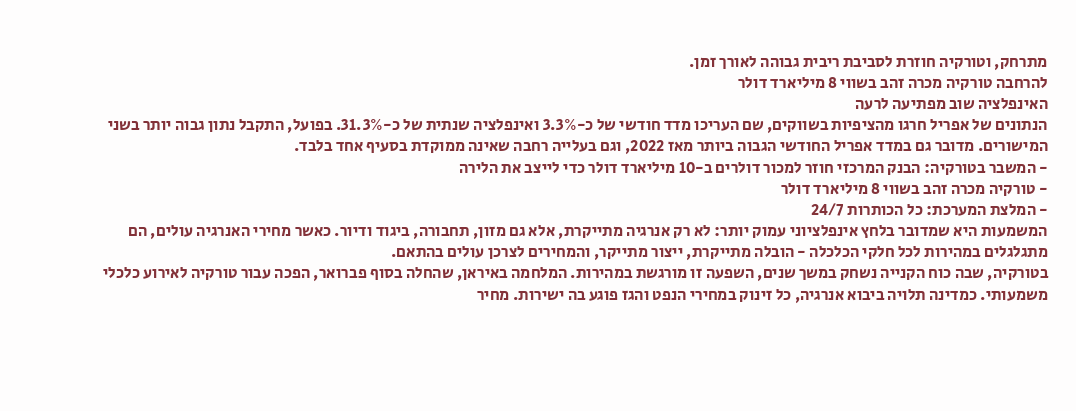מתרחק, וטורקיה חוזרת לסביבת ריבית גבוהה לאורך זמן.
להרחבה טורקיה מכרה זהב בשווי 8 מיליארד דולר
האינפלציה שוב מפתיעה לרעה
הנתונים של אפריל חרגו מהציפיות בשווקים, שם העריכו מדד חודשי של כ-3.3% ואינפלציה שנתית של כ-31.3%. בפועל, התקבל נתון גבוה יותר בשני המישורים. מדובר גם במדד אפריל החודשי הגבוה ביותר מאז 2022, וגם בעלייה רחבה שאינה ממוקדת בסעיף אחד בלבד.
- המשבר בטורקיה: הבנק המרכזי חוזר למכור דולרים ב-10 מיליארד דולר כדי לייצב את הלירה
- טורקיה מכרה זהב בשווי 8 מיליארד דולר
- המלצת המערכת: כל הכותרות 24/7
המשמעות היא שמדובר בלחץ אינפלציוני עמוק יותר: לא רק אנרגיה מתייקרת, אלא גם מזון, תחבורה, ביגוד ודיור. כאשר מחירי האנרגיה עולים, הם מתגלגלים במהירות לכל חלקי הכלכלה - הובלה מתייקרת, ייצור מתייקר, והמחירים לצרכן עולים בהתאם.
בטורקיה, שבה כוח הקנייה נשחק במשך שנים, השפעה זו מורגשת במהירות. המלחמה באיראן, שהחלה בסוף פברואר, הפכה עבור טורקיה לאירוע כלכלי משמעותי. כמדינה תלויה ביבוא אנרגיה, כל זינוק במחירי הנפט והגז פוגע בה ישירות. מחיר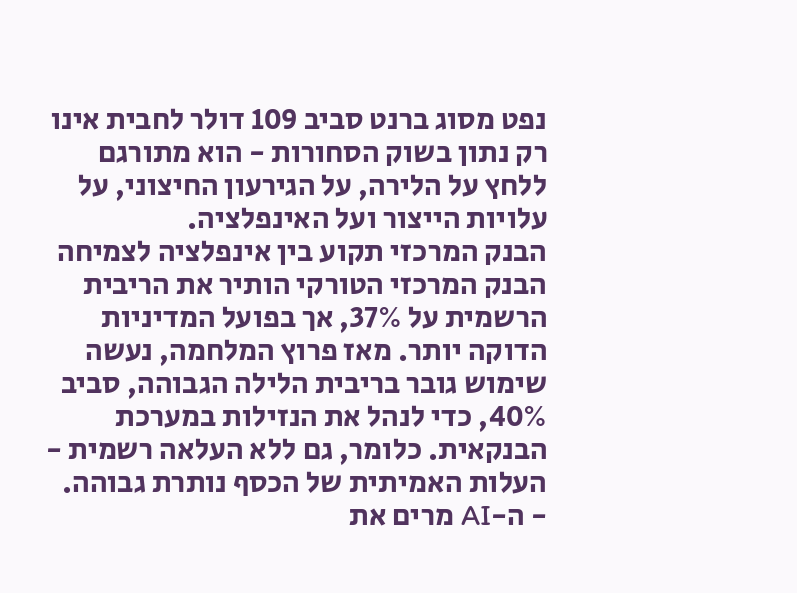נפט מסוג ברנט סביב 109 דולר לחבית אינו רק נתון בשוק הסחורות - הוא מתורגם ללחץ על הלירה, על הגירעון החיצוני, על עלויות הייצור ועל האינפלציה.
הבנק המרכזי תקוע בין אינפלציה לצמיחה
הבנק המרכזי הטורקי הותיר את הריבית הרשמית על 37%, אך בפועל המדיניות הדוקה יותר. מאז פרוץ המלחמה, נעשה שימוש גובר בריבית הלילה הגבוהה, סביב 40%, כדי לנהל את הנזילות במערכת הבנקאית. כלומר, גם ללא העלאה רשמית - העלות האמיתית של הכסף נותרת גבוהה.
- ה-AI מרים את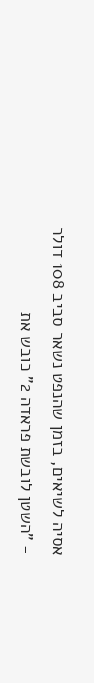אסיה לשיאים, בזמן שהנפט נשאר סביב 108 דולר
- "השטן לובשת פראדה 2" כובש את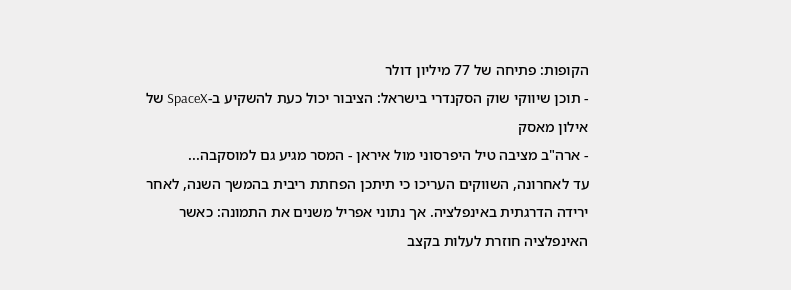הקופות: פתיחה של 77 מיליון דולר
- תוכן שיווקי שוק הסקנדרי בישראל: הציבור יכול כעת להשקיע ב-SpaceX של אילון מאסק
- ארה"ב מציבה טיל היפרסוני מול איראן - המסר מגיע גם למוסקבה...
עד לאחרונה, השווקים העריכו כי תיתכן הפחתת ריבית בהמשך השנה, לאחר ירידה הדרגתית באינפלציה. אך נתוני אפריל משנים את התמונה: כאשר האינפלציה חוזרת לעלות בקצב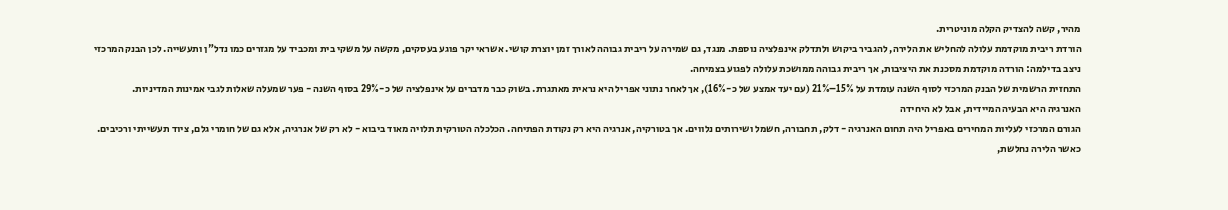מהיר, קשה להצדיק הקלה מוניטרית.
הורדת ריבית מוקדמת עלולה להחליש את הלירה, להגביר ביקוש ולתדלק אינפלציה נוספת. מנגד, גם שמירה על ריבית גבוהה לאורך זמן יוצרת קושי. אשראי יקר פוגע בעסקים, מקשה על משקי בית ומכביד על מגזרים כמו נדל"ן ותעשייה. לכן הבנק המרכזי ניצב בדילמה: הורדה מוקדמת מסכנת את היציבות, אך ריבית גבוהה ממושכת עלולה לפגוע בצמיחה.
התחזית הרשמית של הבנק המרכזי לסוף השנה עומדת על 15%–21% (עם יעד אמצע של כ-16%), אך לאחר נתוני אפריל היא נראית מאתגרת. בשוק כבר מדברים על אינפלציה של כ-29% בסוף השנה - פער שמעלה שאלות לגבי אמינות המדיניות.
האנרגיה היא הבעיה המיידית, אבל לא היחידה
הגורם המרכזי לעליות המחירים באפריל היה תחום האנרגיה - דלק, תחבורה, חשמל ושירותים נלווים. אך בטורקיה, אנרגיה היא רק נקודת הפתיחה. הכלכלה הטורקית תלויה מאוד ביבוא - לא רק של אנרגיה, אלא גם של חומרי גלם, ציוד תעשייתי ורכיבים. כאשר הלירה נחלשת,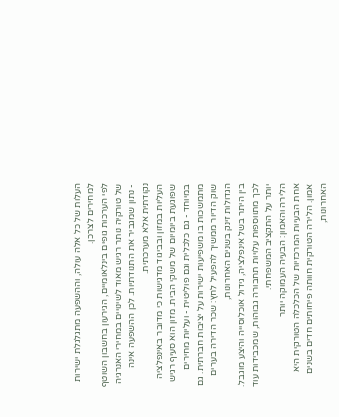העלות של כל אלה עולה, וההשפעה מתגלגלת ישירות למחירים לצרכן.
לפי הערכות גופים בינלאומיים, הגירעון בחשבון השוטף של טורקיה נותר רגיש מאוד לשינויים במחירי האנרגיה - נתון שמגביר את התנודתיות. לכן ההשפעה אינה נקודתית אלא מערכתית.
העליות במזון ובביגוד מדגישות כי מדובר באינפלציה שפוגעת ביומיום של משקי הבית. מזון הוא סעיף רגיש במיוחד - גם כלכלית וגם פוליטית - ועליות מחירים מתמשכות בו משפיעות ישירות על יציבות חברתית. גם שוק הדיור ממשיך להפעיל לחץ: שכר הדירה בערים הגדולות זינק בשנים האחרונות,
בין היתר בשל אינפלציה, גידול אוכלוסייה והיצע מוגבל. לכך מתווספות עלויות תחבורה גבוהות, שמכבידות עוד יותר על התקציב המשפחתי.
הלירה והאמון: הבעיה העמוקה יותר
אחת הבעיות המרכזיות של הכלכלה הטורקית היא אמון. הלירה הטורקית חוותה פיחותים חדים בשנים האחרונות,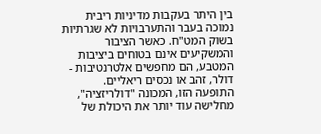בין היתר בעקבות מדיניות ריבית נמוכה בעבר והתערבויות לא שגרתיות בשוק המט"ח. כאשר הציבור והמשקיעים אינם בטוחים ביציבות המטבע, הם מחפשים אלטרנטיבות - דולר, זהב או נכסים ריאליים.
התופעה הזו, המכונה "דולריזציה", מחלישה עוד יותר את היכולת של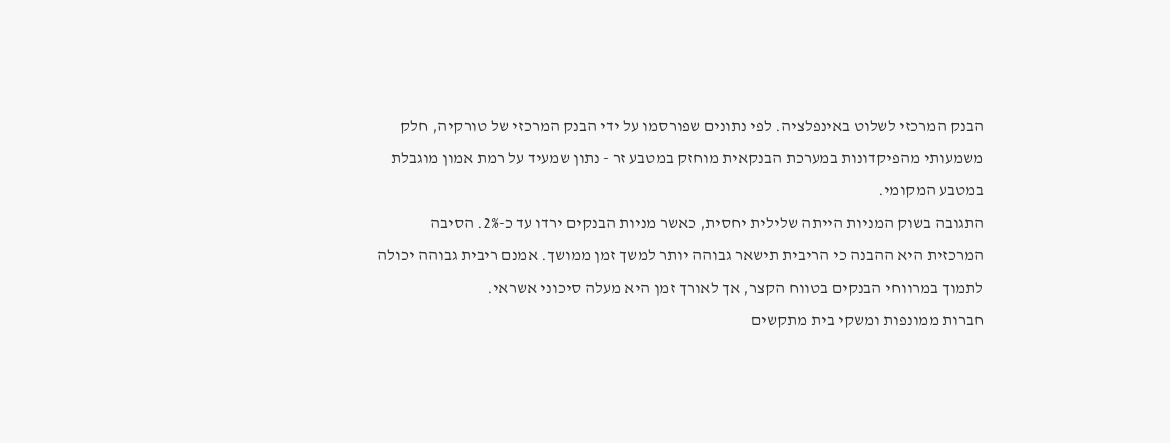הבנק המרכזי לשלוט באינפלציה. לפי נתונים שפורסמו על ידי הבנק המרכזי של טורקיה, חלק משמעותי מהפיקדונות במערכת הבנקאית מוחזק במטבע זר - נתון שמעיד על רמת אמון מוגבלת במטבע המקומי.
התגובה בשוק המניות הייתה שלילית יחסית, כאשר מניות הבנקים ירדו עד כ-2%. הסיבה המרכזית היא ההבנה כי הריבית תישאר גבוהה יותר למשך זמן ממושך. אמנם ריבית גבוהה יכולה לתמוך במרווחי הבנקים בטווח הקצר, אך לאורך זמן היא מעלה סיכוני אשראי.
חברות ממונפות ומשקי בית מתקשים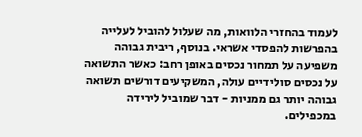לעמוד בהחזרי הלוואות, מה שעלול להוביל לעלייה בהפרשות להפסדי אשראי. בנוסף, ריבית גבוהה משפיעה על תמחור נכסים באופן רחב: כאשר התשואה על נכסים סולידיים עולה, המשקיעים דורשים תשואה גבוהה יותר גם ממניות - דבר שמוביל לירידה במכפילים.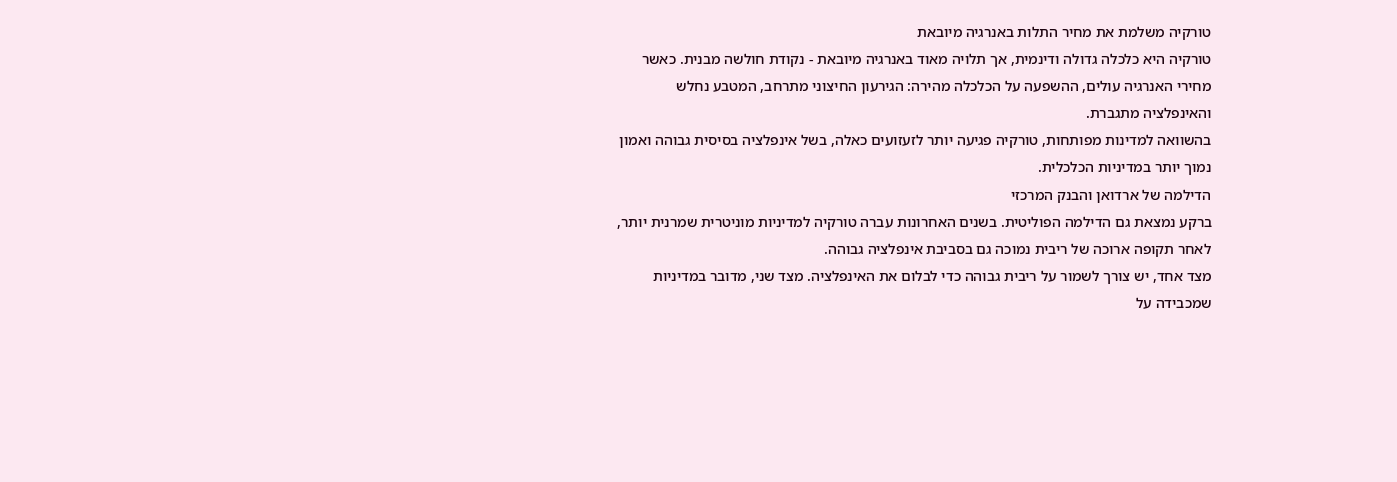טורקיה משלמת את מחיר התלות באנרגיה מיובאת
טורקיה היא כלכלה גדולה ודינמית, אך תלויה מאוד באנרגיה מיובאת - נקודת חולשה מבנית. כאשר מחירי האנרגיה עולים, ההשפעה על הכלכלה מהירה: הגירעון החיצוני מתרחב, המטבע נחלש והאינפלציה מתגברת.
בהשוואה למדינות מפותחות, טורקיה פגיעה יותר לזעזועים כאלה, בשל אינפלציה בסיסית גבוהה ואמון נמוך יותר במדיניות הכלכלית.
הדילמה של ארדואן והבנק המרכזי
ברקע נמצאת גם הדילמה הפוליטית. בשנים האחרונות עברה טורקיה למדיניות מוניטרית שמרנית יותר, לאחר תקופה ארוכה של ריבית נמוכה גם בסביבת אינפלציה גבוהה.
מצד אחד, יש צורך לשמור על ריבית גבוהה כדי לבלום את האינפלציה. מצד שני, מדובר במדיניות שמכבידה על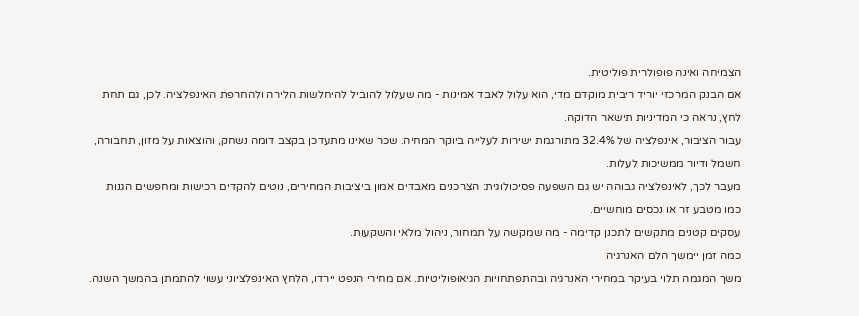הצמיחה ואינה פופולרית פוליטית.
אם הבנק המרכזי יוריד ריבית מוקדם מדי, הוא עלול לאבד אמינות - מה שעלול להוביל להיחלשות הלירה ולהחרפת האינפלציה. לכן, גם תחת לחץ, נראה כי המדיניות תישאר הדוקה.
עבור הציבור, אינפלציה של 32.4% מתורגמת ישירות לעלייה ביוקר המחיה. שכר שאינו מתעדכן בקצב דומה נשחק, והוצאות על מזון, תחבורה, חשמל ודיור ממשיכות לעלות.
מעבר לכך, לאינפלציה גבוהה יש גם השפעה פסיכולוגית: הצרכנים מאבדים אמון ביציבות המחירים, נוטים להקדים רכישות ומחפשים הגנות כמו מטבע זר או נכסים מוחשיים.
עסקים קטנים מתקשים לתכנן קדימה - מה שמקשה על תמחור, ניהול מלאי והשקעות.
כמה זמן יימשך הלם האנרגיה
משך המגמה תלוי בעיקר במחירי האנרגיה ובהתפתחויות הגיאופוליטיות. אם מחירי הנפט יירדו, הלחץ האינפלציוני עשוי להתמתן בהמשך השנה.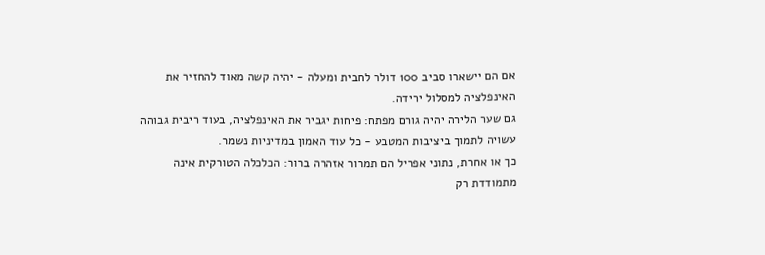אם הם יישארו סביב 100 דולר לחבית ומעלה - יהיה קשה מאוד להחזיר את האינפלציה למסלול ירידה.
גם שער הלירה יהיה גורם מפתח: פיחות יגביר את האינפלציה, בעוד ריבית גבוהה עשויה לתמוך ביציבות המטבע - כל עוד האמון במדיניות נשמר.
כך או אחרת, נתוני אפריל הם תמרור אזהרה ברור: הכלכלה הטורקית אינה מתמודדת רק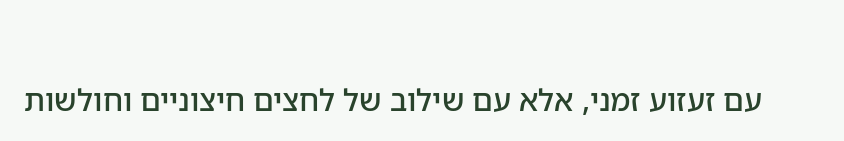עם זעזוע זמני, אלא עם שילוב של לחצים חיצוניים וחולשות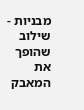מבניות - שילוב שהופך את המאבק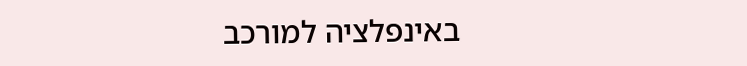באינפלציה למורכב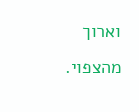וארוך מהצפוי.